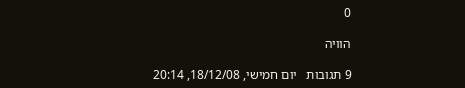0

הוויה

9 תגובות   יום חמישי, 18/12/08, 20:14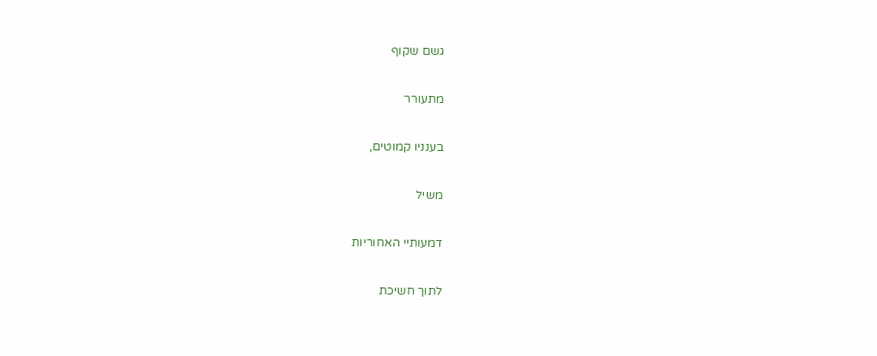גשם שקוף

מתעורר

בענניו קמוטים,

משיל

דמעותיי האחוריות

לתוך חשיכת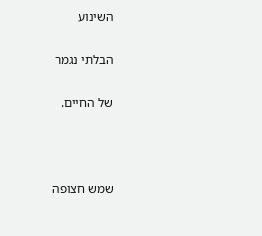השינוע

הבלתי נגמר

של החיים.



שמש חצופה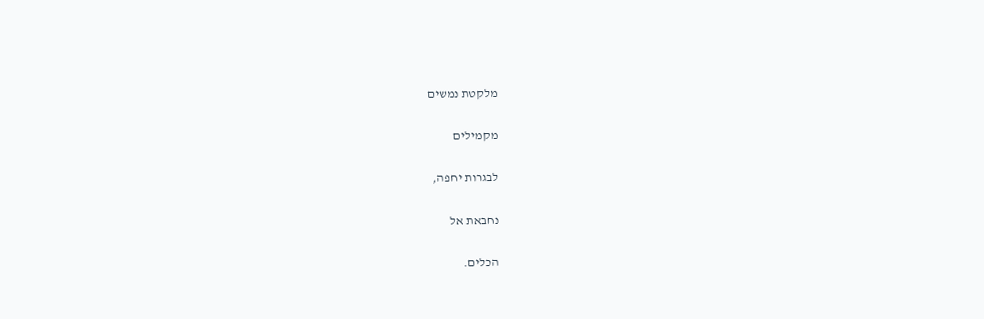מלקטת נמשים

מקמילים

לבגרות יחפה,

נחבאת אל

הכלים.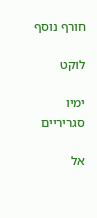חורף נוסף

לוקט

ימיו סגריריים

אל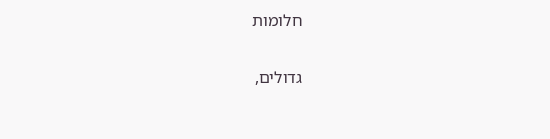חלומות

גדולים,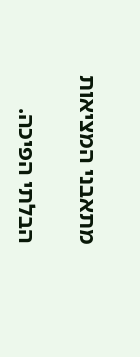מתאבני המציאות

הבלתי הפיכה.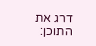דרג את התוכן: